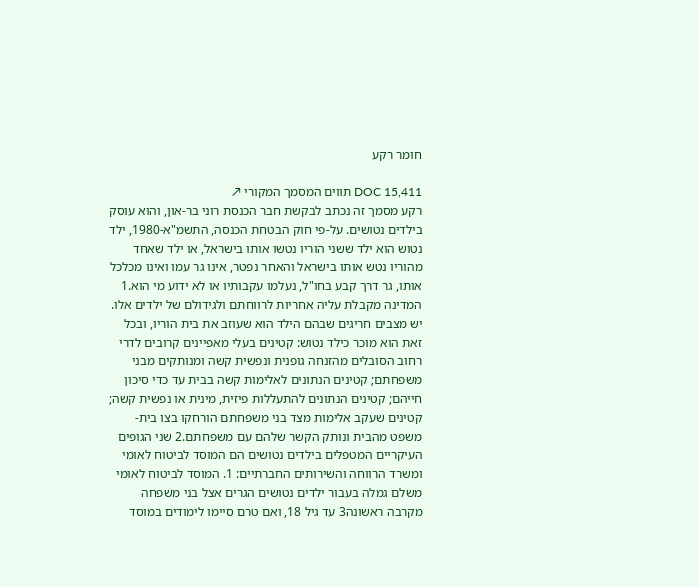חומר רקע

DOC 15,411 תווים המסמך המקורי ↗
רקע מסמך זה נכתב לבקשת חבר הכנסת רוני בר-און, והוא עוסק בילדים נטושים. על-פי חוק הבטחת הכנסה, התשמ"א-1980, ילד נטוש הוא ילד ששני הוריו נטשו אותו בישראל, או ילד שאחד מהוריו נטש אותו בישראל והאחר נפטר, אינו גר עמו ואינו מכלכל אותו, גר דרך קבע בחו"ל, נעלמו עקבותיו או לא ידוע מי הוא.1 המדינה מקבלת עליה אחריות לרווחתם ולגידולם של ילדים אלו. יש מצבים חריגים שבהם הילד הוא שעוזב את בית הוריו, ובכל זאת הוא מוכר כילד נטוש: קטינים בעלי מאפיינים קרובים לדרי רחוב הסובלים מהזנחה גופנית ונפשית קשה ומנותקים מבני משפחתם; קטינים הנתונים לאלימות קשה בבית עד כדי סיכון חייהם; קטינים הנתונים להתעללות פיזית, מינית או נפשית קשה; קטינים שעקב אלימות מצד בני משפחתם הורחקו בצו בית-משפט מהבית ונותק הקשר שלהם עם משפחתם.2 שני הגופים העיקריים המטפלים בילדים נטושים הם המוסד לביטוח לאומי ומשרד הרווחה והשירותים החברתיים: 1. המוסד לביטוח לאומי משלם גמלה בעבור ילדים נטושים הגרים אצל בני משפחה מקרבה ראשונה3 עד גיל 18, ואם טרם סיימו לימודים במוסד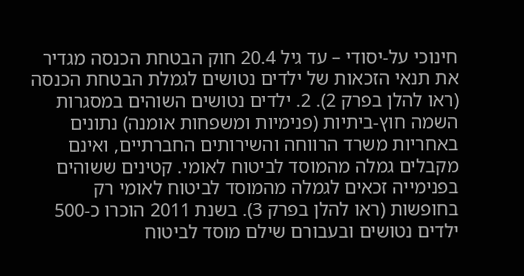חינוכי על-יסודי – עד גיל 20.4 חוק הבטחת הכנסה מגדיר את תנאי הזכאות של ילדים נטושים לגמלת הבטחת הכנסה (ראו להלן בפרק 2). 2. ילדים נטושים השוהים במסגרות השמה חוץ-ביתיות (פנימיות ומשפחות אומנה) נתונים באחריות משרד הרווחה והשירותים החברתיים, ואינם מקבלים גמלה מהמוסד לביטוח לאומי. קטינים ששוהים בפנימייה זכאים לגמלה מהמוסד לביטוח לאומי רק בחופשות (ראו להלן בפרק 3). בשנת 2011 הוכרו כ-500 ילדים נטושים ובעבורם שילם מוסד לביטוח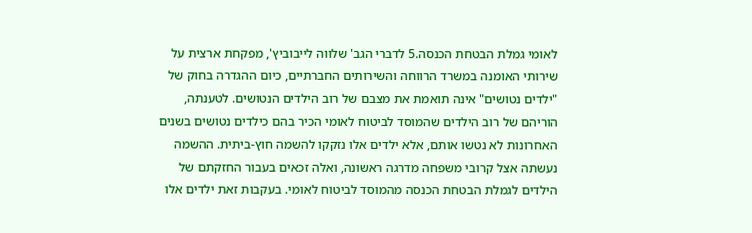לאומי גמלת הבטחת הכנסה.5 לדברי הגב' שלווה לייבוביץ', מפקחת ארצית על שירותי האומנה במשרד הרווחה והשירותים החברתיים, כיום ההגדרה בחוק של "ילדים נטושים" אינה תואמת את מצבם של רוב הילדים הנטושים. לטענתה, הוריהם של רוב הילדים שהמוסד לביטוח לאומי הכיר בהם כילדים נטושים בשנים האחרונות לא נטשו אותם, אלא ילדים אלו נזקקו להשמה חוץ-ביתית. ההשמה נעשתה אצל קרובי משפחה מדרגה ראשונה, ואלה זכאים בעבור החזקתם של הילדים לגמלת הבטחת הכנסה מהמוסד לביטוח לאומי. בעקבות זאת ילדים אלו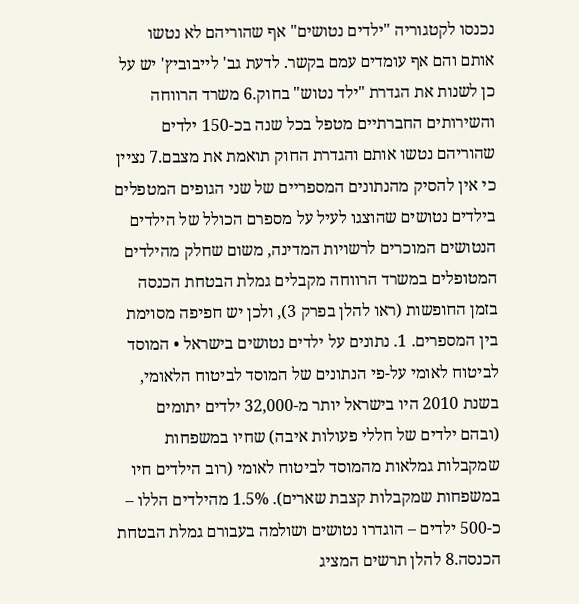נכנסו לקטגוריה "ילדים נטושים" אף שהוריהם לא נטשו אותם והם אף עומדים עמם בקשר. לדעת גב' לייבוביץ' יש על כן לשנות את הגדרת "ילד נטוש" בחוק.6 משרד הרווחה והשירותים החברתיים מטפל בכל שנה בכ-150 ילדים שהוריהם נטשו אותם והגדרת החוק תואמת את מצבם.7 נציין כי אין להסיק מהנתונים המספריים של שני הגופים המטפלים בילדים נטושים שהוצגו לעיל על מספרם הכולל של הילדים הנטושים המוכרים לרשויות המדינה, משום שחלק מהילדים המטופלים במשרד הרווחה מקבלים גמלת הבטחת הכנסה בזמן החופשות (ראו להלן בפרק 3), ולכן יש חפיפה מסוימת בין המספרים. 1. נתונים על ילדים נטושים בישראל • המוסד לביטוח לאומי על-פי הנתונים של המוסד לביטוח הלאומי, בשנת 2010 היו בישראל יותר מ-32,000 ילדים יתומים (ובהם ילדים של חללי פעולות איבה) שחיו במשפחות שמקבלות גמלאות מהמוסד לביטוח לאומי (רוב הילדים חיו במשפחות שמקבלות קצבת שארים). 1.5% מהילדים הללו – כ-500 ילדים – הוגדרו נטושים ושולמה בעבורם גמלת הבטחת הכנסה.8 להלן תרשים המציג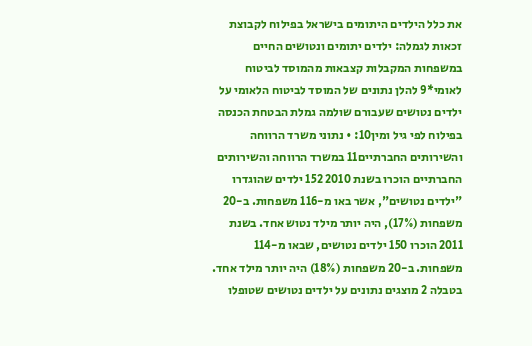את כלל הילדים היתומים בישראל בפילוח לקבוצת זכאות לגמלה: ילדים יתומים ונטושים החיים במשפחות המקבלות קצבאות מהמוסד לביטוח לאומי*9 להלן נתונים של המוסד לביטוח הלאומי על ילדים נטושים שעבורם שולמה גמלת הבטחת הכנסה בפילוח לפי גיל ומין10: • נתוני משרד הרווחה והשירותים החברתיים11 במשרד הרווחה והשירותים החברתיים הוכרו בשנת 2010 152 ילדים שהוגדרו "ילדים נטושים", אשר באו מ-116 משפחות. ב-20 משפחות (17%), היה יותר מילד נטוש אחד. בשנת 2011 הוכרו 150 ילדים נטושים, שבאו מ-114 משפחות. ב-20 משפחות (18%) היה יותר מילד אחד. בטבלה 2 מוצגים נתונים על ילדים נטושים שטופלו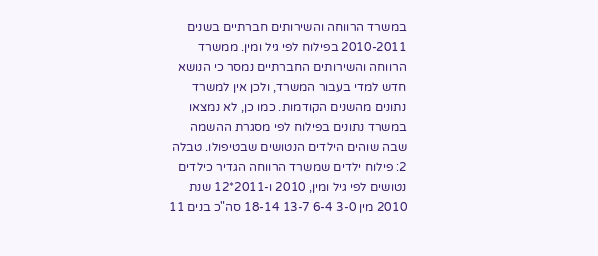במשרד הרווחה והשירותים חברתיים בשנים 2010-2011 בפילוח לפי גיל ומין. ממשרד הרווחה והשירותים החברתיים נמסר כי הנושא חדש למדי בעבור המשרד, ולכן אין למשרד נתונים מהשנים הקודמות. כמו כן, לא נמצאו במשרד נתונים בפילוח לפי מסגרת ההשמה שבה שוהים הילדים הנטושים שבטיפולו. טבלה 2: פילוח ילדים שמשרד הרווחה הגדיר כילדים נטושים לפי גיל ומין, 2010 ו-2011*12 שנת 2010 מין 3-0 6-4 13-7 18-14 סה"כ בנים 11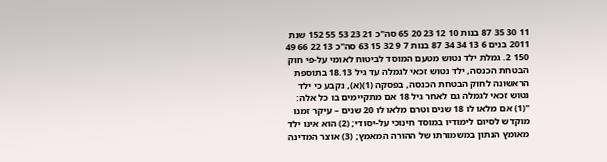11 30 35 87 בנות 10 12 23 20 65 סה"כ 21 23 53 55 152 שנת 2011 בנים 6 13 34 34 87 בנות 7 9 32 15 63 סה"כ 13 22 66 49 150 2. גמלת ילד נטוש מטעם המוסד לביטוח לאומי על-פי חוק הבטחת הכנסה, ילד נטוש זכאי לגמלה עד גיל 18.13 בתוספת הראשונה לחוק הבטחת הכנסה, בפסקה (1)(א), נקבע כי ילד נטוש זכאי לגמלה גם לאחר גיל 18 אם מתקיימים בו כל אלה: "(1) אם מלאו לו 18 שנים וטרם מלאו לו 20 שנים – עיקר זמנו מוקדש לסיום לימודיו במוסד חינוכי על-יסודי; (2) הוא אינו ילד מאומץ הנתון במשמורתו של ההורה המאמץ; (3) אוצר המדינה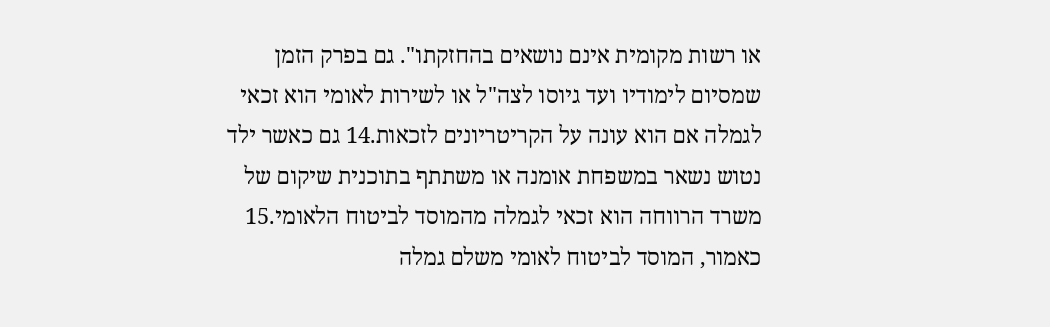או רשות מקומית אינם נושאים בהחזקתו". גם בפרק הזמן שמסיום לימודיו ועד גיוסו לצה"ל או לשירות לאומי הוא זכאי לגמלה אם הוא עונה על הקריטריונים לזכאות.14 גם כאשר ילד נטוש נשאר במשפחת אומנה או משתתף בתוכנית שיקום של משרד הרווחה הוא זכאי לגמלה מהמוסד לביטוח הלאומי.15 כאמור, המוסד לביטוח לאומי משלם גמלה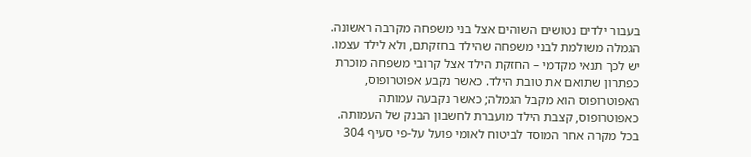בעבור ילדים נטושים השוהים אצל בני משפחה מקרבה ראשונה. הגמלה משולמת לבני משפחה שהילד בחזקתם, ולא לילד עצמו. יש לכך תנאי מקדמי – החזקת הילד אצל קרובי משפחה מוכרת כפתרון שתואם את טובת הילד. כאשר נקבע אפוטרופוס, האפוטרופוס הוא מקבל הגמלה; כאשר נקבעה עמותה כאפוטרופוס, קצבת הילד מועברת לחשבון הבנק של העמותה. בכל מקרה אחר המוסד לביטוח לאומי פועל על-פי סעיף 304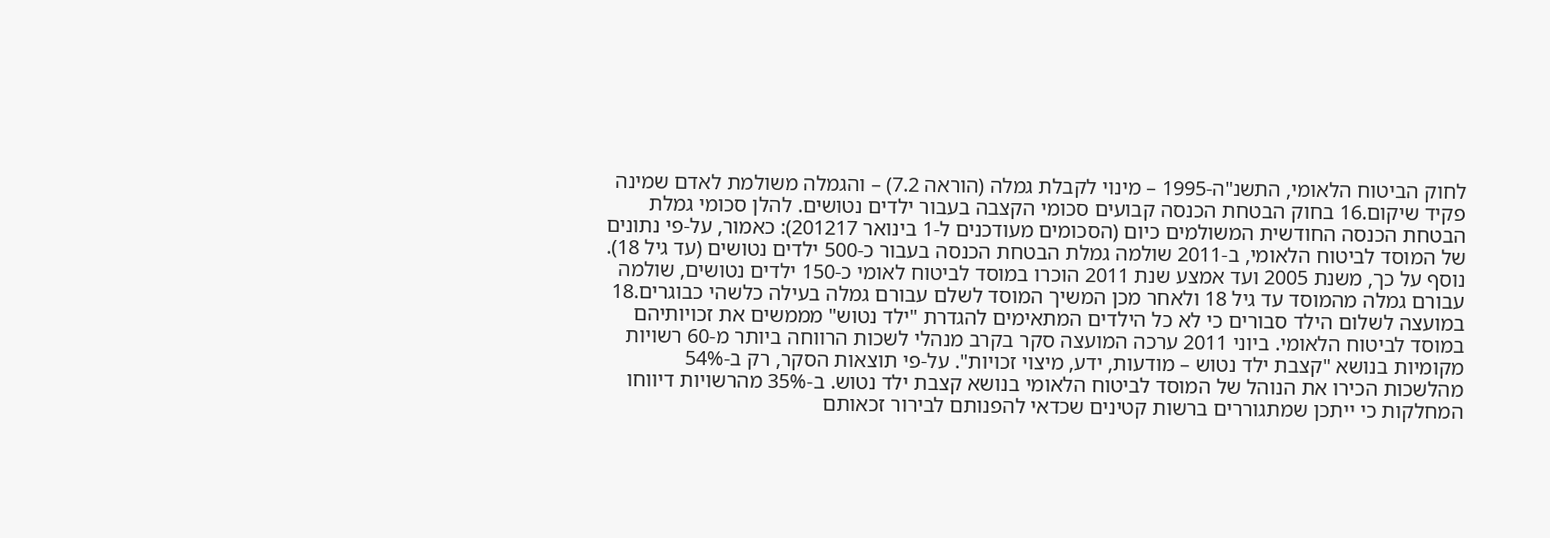לחוק הביטוח הלאומי, התשנ"ה-1995 – מינוי לקבלת גמלה (הוראה 7.2) – והגמלה משולמת לאדם שמינה פקיד שיקום.16 בחוק הבטחת הכנסה קבועים סכומי הקצבה בעבור ילדים נטושים. להלן סכומי גמלת הבטחת הכנסה החודשית המשולמים כיום (הסכומים מעודכנים ל-1 בינואר 201217): כאמור, על-פי נתונים של המוסד לביטוח הלאומי, ב-2011 שולמה גמלת הבטחת הכנסה בעבור כ-500 ילדים נטושים (עד גיל 18). נוסף על כך, משנת 2005 ועד אמצע שנת 2011 הוכרו במוסד לביטוח לאומי כ-150 ילדים נטושים, שולמה עבורם גמלה מהמוסד עד גיל 18 ולאחר מכן המשיך המוסד לשלם עבורם גמלה בעילה כלשהי כבוגרים.18 במועצה לשלום הילד סבורים כי לא כל הילדים המתאימים להגדרת "ילד נטוש" מממשים את זכויותיהם במוסד לביטוח הלאומי. ביוני 2011 ערכה המועצה סקר בקרב מנהלי לשכות הרווחה ביותר מ-60 רשויות מקומיות בנושא "קצבת ילד נטוש – מודעות, ידע, מיצוי זכויות". על-פי תוצאות הסקר, רק ב-54% מהלשכות הכירו את הנוהל של המוסד לביטוח הלאומי בנושא קצבת ילד נטוש. ב-35% מהרשויות דיווחו המחלקות כי ייתכן שמתגוררים ברשות קטינים שכדאי להפנותם לבירור זכאותם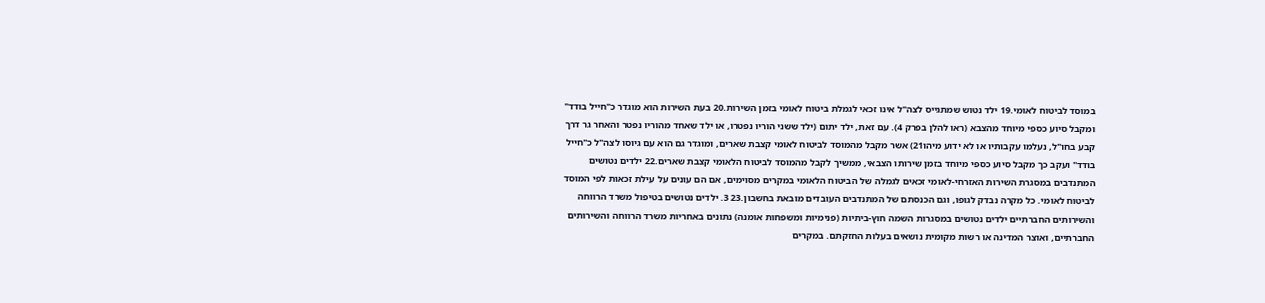במוסד לביטוח לאומי.19 ילד נטוש שמתגייס לצה"ל אינו זכאי לגמלת ביטוח לאומי בזמן השירות.20 בעת השירות הוא מוגדר כ"חייל בודד" ומקבל סיוע כספי מיוחד מהצבא (ראו להלן בפרק 4). עם זאת, ילד יתום (ילד ששני הוריו נפטרו, או ילד שאחד מהוריו נפטר והאחר גר דרך קבע בחו"ל, נעלמו עקבותיו או לא ידוע מיהו21) אשר מקבל מהמוסד לביטוח לאומי קצבת שארים, ומוגדר גם הוא עם גיוסו לצה"ל כ"חייל בודד" ועקב כך מקבל סיוע כספי מיוחד בזמן שירותו הצבאי, ממשיך לקבל מהמוסד לביטוח הלאומי קצבת שארים.22 ילדים נטושים המתנדבים במסגרת השירות האזרחי-לאומי זכאים לגמלה של הביטוח הלאומי במקרים מסוימים, אם הם עונים על עילת זכאות לפי המוסד לביטוח לאומי. כל מקרה נבדק לגופו, וגם הכנסתם של המתנדבים העובדים מובאת בחשבון.23 3. ילדים נטושים בטיפול משרד הרווחה והשירותים החברתיים ילדים נטושים במסגרות השמה חוץ-ביתיות (פנימיות ומשפחות אומנה) נתונים באחריות משרד הרווחה והשירותים החברתיים, ואוצר המדינה או רשות מקומית נושאים בעלות החזקתם. במקרים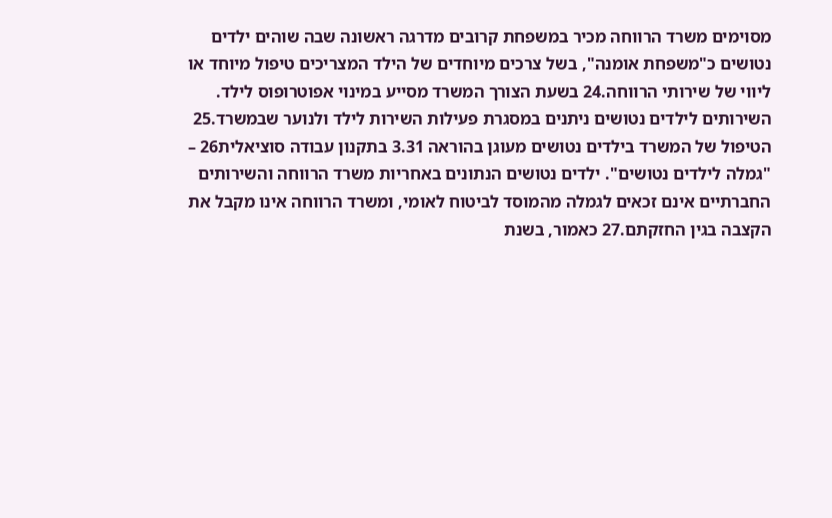מסוימים משרד הרווחה מכיר במשפחת קרובים מדרגה ראשונה שבה שוהים ילדים נטושים כ"משפחת אומנה", בשל צרכים מיוחדים של הילד המצריכים טיפול מיוחד או ליווי של שירותי הרווחה.24 בשעת הצורך המשרד מסייע במינוי אפוטרופוס לילד. השירותים לילדים נטושים ניתנים במסגרת פעילות השירות לילד ולנוער שבמשרד.25 הטיפול של המשרד בילדים נטושים מעוגן בהוראה 3.31 בתקנון עבודה סוציאלית26 – "גמלה לילדים נטושים". ילדים נטושים הנתונים באחריות משרד הרווחה והשירותים החברתיים אינם זכאים לגמלה מהמוסד לביטוח לאומי, ומשרד הרווחה אינו מקבל את הקצבה בגין החזקתם.27 כאמור, בשנת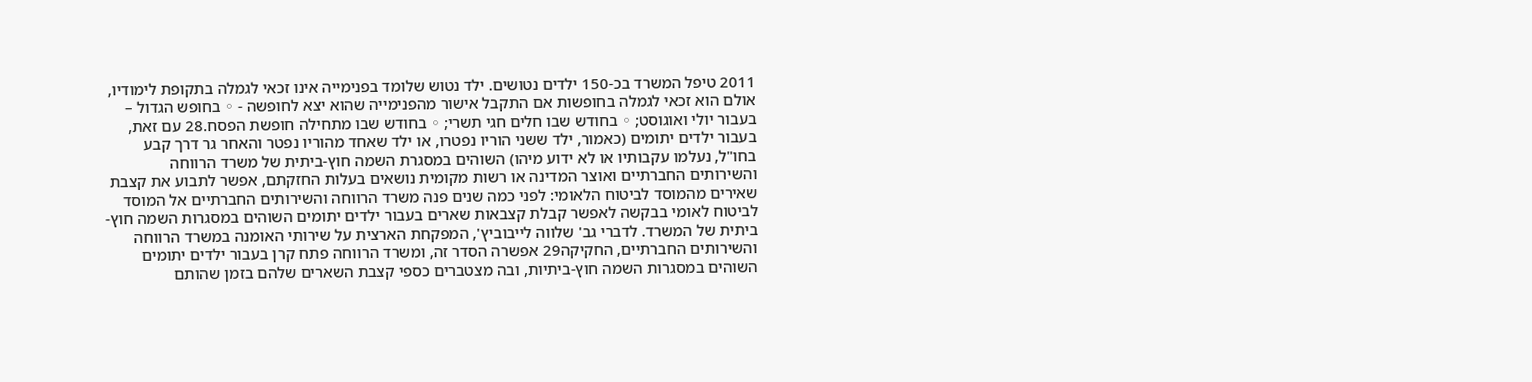2011 טיפל המשרד בכ-150 ילדים נטושים. ילד נטוש שלומד בפנימייה אינו זכאי לגמלה בתקופת לימודיו, אולם הוא זכאי לגמלה בחופשות אם התקבל אישור מהפנימייה שהוא יצא לחופשה - ◦ בחופש הגדול – בעבור יולי ואוגוסט; ◦ בחודש שבו חלים חגי תשרי; ◦ בחודש שבו מתחילה חופשת הפסח.28 עם זאת, בעבור ילדים יתומים (כאמור, ילד ששני הוריו נפטרו, או ילד שאחד מהוריו נפטר והאחר גר דרך קבע בחו"ל, נעלמו עקבותיו או לא ידוע מיהו) השוהים במסגרת השמה חוץ-ביתית של משרד הרווחה והשירותים החברתיים ואוצר המדינה או רשות מקומית נושאים בעלות החזקתם, אפשר לתבוע את קצבת שאירים מהמוסד לביטוח הלאומי: לפני כמה שנים פנה משרד הרווחה והשירותים החברתיים אל המוסד לביטוח לאומי בבקשה לאפשר קבלת קצבאות שארים בעבור ילדים יתומים השוהים במסגרות השמה חוץ-ביתית של המשרד. לדברי גב' שלווה לייבוביץ', המפקחת הארצית על שירותי האומנה במשרד הרווחה והשירותים החברתיים, החקיקה29 אפשרה הסדר זה, ומשרד הרווחה פתח קרן בעבור ילדים יתומים השוהים במסגרות השמה חוץ-ביתיות, ובה מצטברים כספי קצבת השארים שלהם בזמן שהותם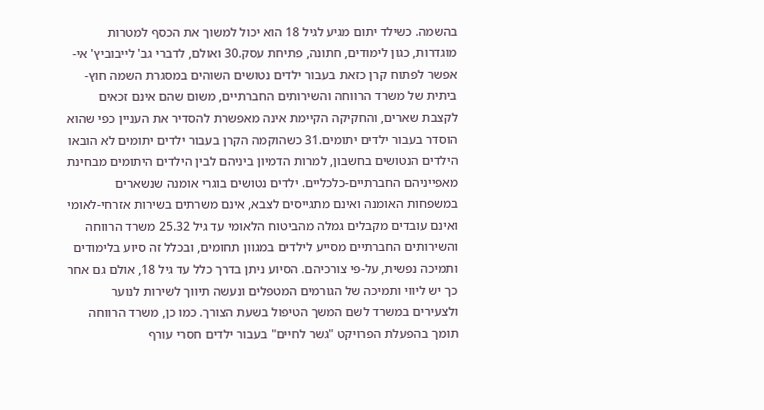בהשמה. כשילד יתום מגיע לגיל 18 הוא יכול למשוך את הכסף למטרות מוגדרות, כגון לימודים, חתונה, פתיחת עסק.30 ואולם, לדברי גב' לייבוביץ' אי-אפשר לפתוח קרן כזאת בעבור ילדים נטושים השוהים במסגרת השמה חוץ-ביתית של משרד הרווחה והשירותים החברתיים, משום שהם אינם זכאים לקצבת שארים, והחקיקה הקיימת אינה מאפשרת להסדיר את העניין כפי שהוא הוסדר בעבור ילדים יתומים.31 כשהוקמה הקרן בעבור ילדים יתומים לא הובאו הילדים הנטושים בחשבון, למרות הדמיון ביניהם לבין הילדים היתומים מבחינת מאפייניהם החברתיים-כלכליים. ילדים נטושים בוגרי אומנה שנשארים במשפחות האומנה ואינם מתגייסים לצבא, אינם משרתים בשירות אזרחי-לאומי ואינם עובדים מקבלים גמלה מהביטוח הלאומי עד גיל 25.32 משרד הרווחה והשירותים החברתיים מסייע לילדים במגוון תחומים, ובכלל זה סיוע בלימודים ותמיכה נפשית, על-פי צורכיהם. הסיוע ניתן בדרך כלל עד גיל 18, אולם גם אחר כך יש ליווי ותמיכה של הגורמים המטפלים ונעשה תיווך לשירות לנוער ולצעירים במשרד לשם המשך הטיפול בשעת הצורך. כמו כן, משרד הרווחה תומך בהפעלת הפרויקט "גשר לחיים" בעבור ילדים חסרי עורף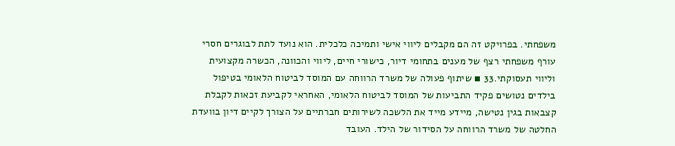משפחתי. בפרויקט זה הם מקבלים ליווי אישי ותמיכה כלכלית. הוא נועד לתת לבוגרים חסרי עורף משפחתי רצף של מענים בתחומי דיור, כישורי חיים, ליווי והכוונה, הכשרה מקצועית וליווי תעסוקתי.33 ▪ שיתוף פעולה של משרד הרווחה עם המוסד לביטוח הלאומי בטיפול בילדים נטושים פקיד התביעות של המוסד לביטוח הלאומי, האחראי לקביעת זכאות לקבלת קצבאות בגין נטישה, מיידע מייד את הלשכה לשירותים חברתיים על הצורך לקיים דיון בוועדת החלטה של משרד הרווחה על הסידור של הילד. העובד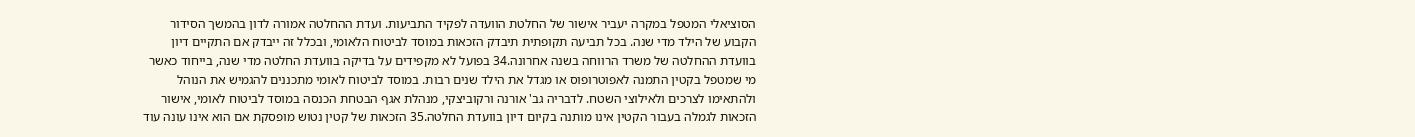הסוציאלי המטפל במקרה יעביר אישור של החלטת הוועדה לפקיד התביעות. ועדת ההחלטה אמורה לדון בהמשך הסידור הקבוע של הילד מדי שנה. בכל תביעה תקופתית תיבדק הזכאות במוסד לביטוח הלאומי, ובכלל זה ייבדק אם התקיים דיון בוועדת ההחלטה של משרד הרווחה בשנה אחרונה.34 בפועל לא מקפידים על בדיקה בוועדת החלטה מדי שנה, בייחוד כאשר מי שמטפל בקטין התמנה לאפוטרופוס או מגדל את הילד שנים רבות. במוסד לביטוח לאומי מתכננים להגמיש את הנוהל ולהתאימו לצרכים ולאילוצי השטח. לדבריה גב' אורנה ורקוביצקי, מנהלת אגף הבטחת הכנסה במוסד לביטוח לאומי, אישור הזכאות לגמלה בעבור הקטין אינו מותנה בקיום דיון בוועדת החלטה.35 הזכאות של קטין נטוש מופסקת אם הוא אינו עונה עוד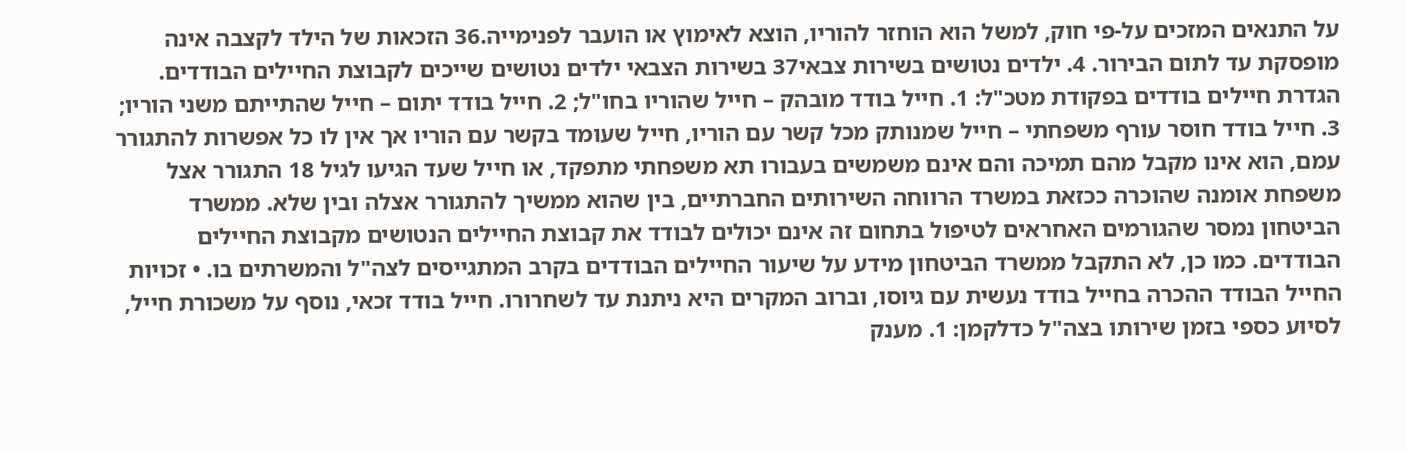על התנאים המזכים על-פי חוק, למשל הוא הוחזר להוריו, הוצא לאימוץ או הועבר לפנימייה.36 הזכאות של הילד לקצבה אינה מופסקת עד לתום הבירור. 4. ילדים נטושים בשירות צבאי37 בשירות הצבאי ילדים נטושים שייכים לקבוצת החיילים הבודדים. הגדרת חיילים בודדים בפקודת מטכ"ל: 1. חייל בודד מובהק – חייל שהוריו בחו"ל; 2. חייל בודד יתום – חייל שהתייתם משני הוריו; 3. חייל בודד חוסר עורף משפחתי – חייל שמנותק מכל קשר עם הוריו, חייל שעומד בקשר עם הוריו אך אין לו כל אפשרות להתגורר עמם, הוא אינו מקבל מהם תמיכה והם אינם משמשים בעבורו תא משפחתי מתפקד, או חייל שעד הגיעו לגיל 18 התגורר אצל משפחת אומנה שהוכרה ככזאת במשרד הרווחה השירותים החברתיים, בין שהוא ממשיך להתגורר אצלה ובין שלא. ממשרד הביטחון נמסר שהגורמים האחראים לטיפול בתחום זה אינם יכולים לבודד את קבוצת החיילים הנטושים מקבוצת החיילים הבודדים. כמו כן, לא התקבל ממשרד הביטחון מידע על שיעור החיילים הבודדים בקרב המתגייסים לצה"ל והמשרתים בו. • זכויות החייל הבודד ההכרה בחייל בודד נעשית עם גיוסו, וברוב המקרים היא ניתנת עד לשחרורו. חייל בודד זכאי, נוסף על משכורת חייל, לסיוע כספי בזמן שירותו בצה"ל כדלקמן: 1. מענק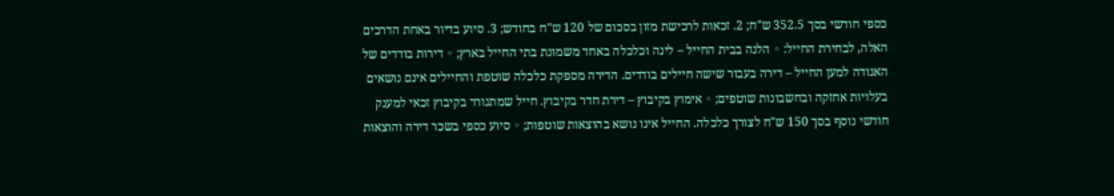כספי חודשי בסך 352.5 ש"ח; 2. זכאות לרכישת מזון בסכום של 120 ש"ח בחודש; 3. סיוע בדיור באחת הדרכים האלה, לבחירת החייל: ◦ הלנה בבית החייל – לינה וכלכלה באחד משמונת בתי החייל בארץ; ◦ דירות בודדים של האגודה למען החייל – דירה בעבור שישה חיילים בודדים. הדירה מספקת כלכלה שוטפת והחיילים אינם נושאים בעלויות אחזקה ובחשבונות שוטפים; ◦ אימוץ בקיבוץ – דירת חדר בקיבוץ. חייל שמתגורר בקיבוץ זכאי למענק חודשי נוסף בסך 150 ש"ח לצורך כלכלה. החייל אינו נושא בהוצאות שוטפות; ◦ סיוע כספי בשכר דירה והוצאות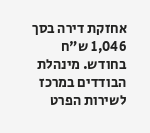אחזקת דירה בסך 1,046 ש"ח בחודש. מינהלת הבודדים במרכז לשירות הפרט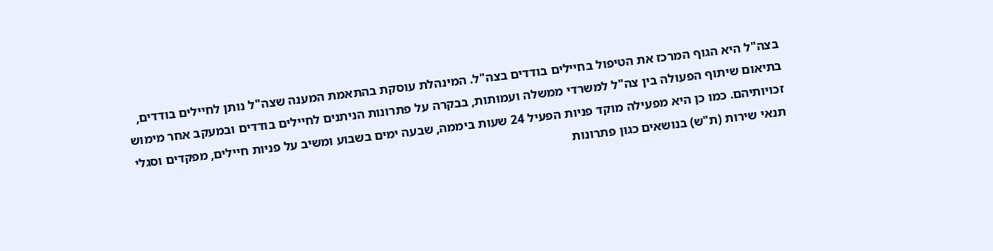בצה"ל היא הגוף המרכז את הטיפול בחיילים בודדים בצה"ל. המינהלת עוסקת בהתאמת המענה שצה"ל נותן לחיילים בודדים, בתיאום שיתוף הפעולה בין צה"ל למשרדי ממשלה ועמותות, בבקרה על פתרונות הניתנים לחיילים בודדים ובמעקב אחר מימוש זכויותיהם. כמו כן היא מפעילה מוקד פניות הפעיל 24 שעות ביממה, שבעה ימים בשבוע ומשיב על פניות חיילים, מפקדים וסגלי תנאי שירות (ת"ש) בנושאים כגון פתרונות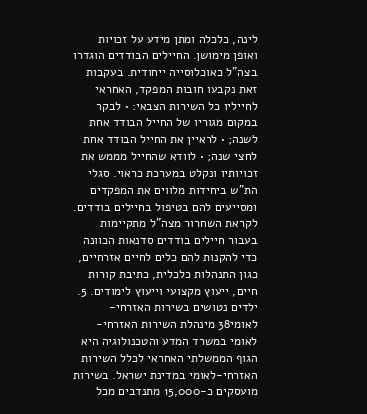לינה, כלכלה ומתן מידע על זכויות ואופן מימושן. החיילים הבודדים הוגדרו בצה"ל כאוכלוסייה ייחודית. בעקבות זאת נקבעו חובות המפקד, האחראי לחייליו כל השירות הצבאי: • לבקר במקום מגוריו של החייל הבודד אחת לשנה; • לראיין את החייל הבודד אחת לחצי שנה; • לוודא שהחייל מממש את זכויותיו ונקלט במערכת כראוי. סגלי הת"ש ביחידות מלווים את המפקדים ומסייעים להם בטיפול בחיילים בודדים. לקראת השחרור מצה"ל מתקיימות בעבור חיילים בודדים סדנאות הכוונה כדי להקנות להם כלים לחיים אזרחיים, כגון התנהלות כלכלית, כתיבת קורות חיים, ייעוץ מקצועי וייעוץ לימודים. 5. ילדים נטושים בשירות האזרחי-לאומי38 מינהלת השירות האזרחי-לאומי במשרד המדע והטכנולוגיה היא הגוף הממשלתי האחראי לכלל השירות האזרחי-לאומי במדינת ישראל. בשירות מועסקים כ-15,000 מתנדבים מכל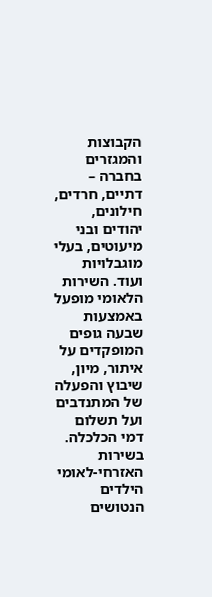הקבוצות והמגזרים בחברה – דתיים, חרדים, חילונים, יהודים ובני מיעוטים, בעלי מוגבלויות ועוד. השירות הלאומי מופעל באמצעות שבעה גופים המופקדים על איתור, מיון, שיבוץ והפעלה של המתנדבים ועל תשלום דמי הכלכלה. בשירות האזרחי-לאומי הילדים הנטושים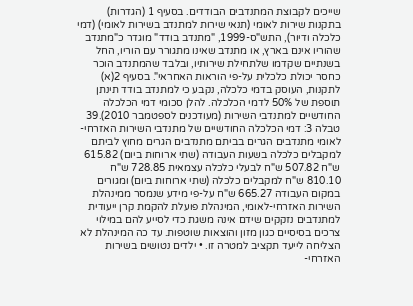שייכים לקבוצת המתנדבים הבודדים. בסעיף 1 (הגדרות) בתקנות שירות לאומי (תנאי שירות למתנדב בשירות לאומי) (דמי כלכלה ודיור), התש"ס-1999, "מתנדב בודד" מוגדר כ"מתנדב שהוריו אינם בארץ, או מתנדב שאינו מתגורר עם הוריו, החל בשנתיים שקדמו שלתחילת שירותיו, ובלבד שהמתנדב הוכר כחסר יכולת כלכלית על-פי הוראות האחראי". בסעיף 2(א) לתקנות, העוסק בדמי כלכלה, נקבע כי למתנדב בודד תינתן תוספת של 50% לדמי הכלכלה. להלן סכומי דמי הכלכלה החודשיים למתנדבי השירות (מעודכנים לספטמבר 2010).39 טבלה 3: דמי הכלכלה החודשיים של מתנדבי השירות האזרחי-לאומי מתנדבים הגרים בביתם מתנדבים הגרים מחוץ לביתם למקבלים כלכלה בשעות העבודה (שתי ארוחות ביום) 615.82 ש"ח 507.82 ש"ח לבעלי כלכלה עצמאית 728.85 ש"ח 810.10 ש"ח למקבלים כלכלה (שתי ארוחות ביום) ומגורים במקום העבודה 665.27 ש"ח על-פי מידע שנמסר ממינהלת השירות האזרחי-לאומי, המינהלת פועלת להקמת קרן ייעודית למתנדבים נזקקים שידם אינה משגת כדי לסייע להם במילוי צרכים בסיסיים כגון מזון והוצאות שוטפות. עד כה המינהלת לא הצליחה לייעד תקציב למטרה זו. • ילדים נטושים בשירות האזרחי-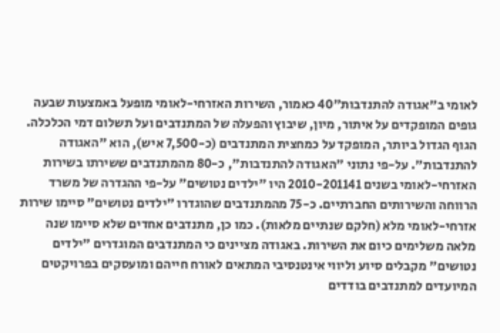לאומי ב"אגודה להתנדבות"40 כאמור, השירות האזרחי-לאומי מופעל באמצעות שבעה גופים המופקדים על איתור, מיון, שיבוץ והפעלה של המתנדבים ועל תשלום דמי הכלכלה. הגוף הגדול ביותר, המופקד על כמחצית המתנדבים (כ-7,500 איש), הוא "האגודה להתנדבות". על-פי נתוני "האגודה להתנדבות", כ-80 מהמתנדבים ששירתו בשירות האזרחי-לאומי בשנים 2010-201141 היו "ילדים נטושים" על-פי ההגדרה של משרד הרווחה והשירותים החברתיים. כ-75 מהמתנדבים שהוגדרו "ילדים נטושים" סיימו שירות אזרחי-לאומי מלא (חלקם שנתיים מלאות). כמו כן, מתנדבים אחדים שלא סיימו שנה מלאה משלימים כיום את השירות. באגודה מציינים כי המתנדבים המוגדרים "ילדים נטושים" מקבלים סיוע וליווי אינטנסיבי המתאים לאורח חייהם ומועסקים בפרויקטים המיועדים למתנדבים בודדים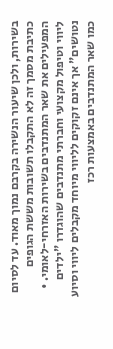בשירות, ולכן שיעור הנשירה בקרבם נמוך מאוד. עד לסיום כתיבת מסמך זה לא התקבלו תשובות מששת הגופים המפעילים את שאר המתנדבים בשירות האזרחי-לאומי. • ליווי וטיפול מקצועי וחברתי מתנדבים שהוגדרו "ילדים נטושים" אך אינם זקוקים לליווי מיוחד מקבלים ליווי וסיוע כמו שאר המתנדבים באמצעות רכז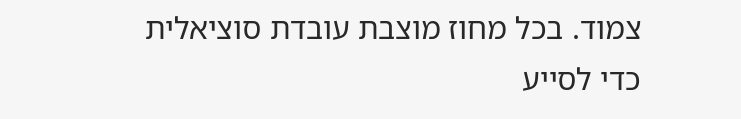צמוד. בכל מחוז מוצבת עובדת סוציאלית כדי לסייע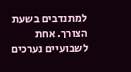למתנדבים בשעת הצורך. אחת לשבועיים נערכים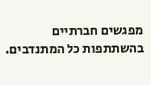מפגשים חברתיים בהשתתפות כל המתנדבים.